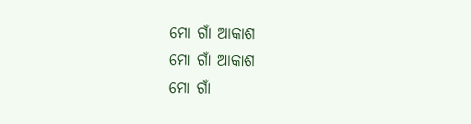ମୋ ଗାଁ ଆକାଶ
ମୋ ଗାଁ ଆକାଶ
ମୋ ଗାଁ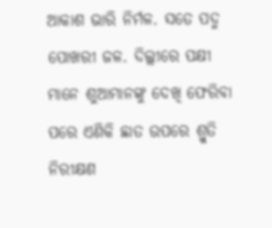ଆକାଶ ଭାରି ନିର୍ମଳ. ସତେ ପଦ୍ମ ପୋଖରୀ ଜଳ. ଦିଲ୍ଲୀରେ ପକ୍ଷୀ ମାନେ ଶୁଆମାନଙ୍କୁ ଦେଖି ଫେରିବା ପରେ ଏଣିକି ଛାତ ଉପରେ ଶ୍ରୁତି ନିରୀକ୍ଷଣ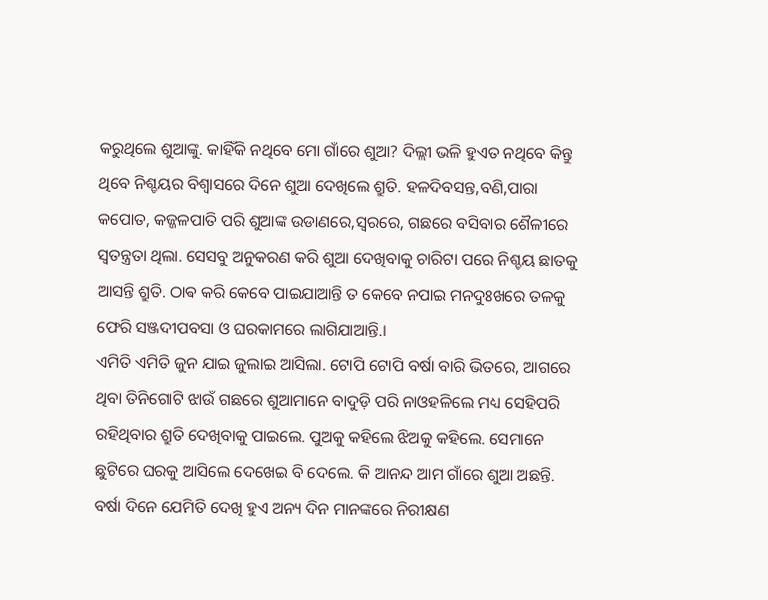କରୁଥିଲେ ଶୁଆଙ୍କୁ. କାହିଁକି ନଥିବେ ମୋ ଗାଁରେ ଶୁଆ? ଦିଲ୍ଲୀ ଭଳି ହୁଏତ ନଥିବେ କିନ୍ତୁ ଥିବେ ନିଶ୍ଚୟର ବିଶ୍ୱାସରେ ଦିନେ ଶୁଆ ଦେଖିଲେ ଶ୍ରୁତି. ହଳଦିବସନ୍ତ,ବଣି,ପାରା କପୋତ, କଜ୍ଜଳପାତି ପରି ଶୁଆଙ୍କ ଉଡାଣରେ,ସ୍ୱରରେ, ଗଛରେ ବସିବାର ଶୈଳୀରେ ସ୍ୱତନ୍ତ୍ରତା ଥିଲା. ସେସବୁ ଅନୁକରଣ କରି ଶୁଆ ଦେଖିବାକୁ ଚାରିଟା ପରେ ନିଶ୍ଚୟ ଛାତକୁ ଆସନ୍ତି ଶ୍ରୁତି. ଠାଵ କରି କେବେ ପାଇଯାଆନ୍ତି ତ କେବେ ନପାଇ ମନଦୁଃଖରେ ତଳକୁ ଫେରି ସଞ୍ଜଦୀପବସା ଓ ଘରକାମରେ ଲାଗିଯାଆନ୍ତି.।
ଏମିତି ଏମିତି ଜୁନ ଯାଇ ଜୁଲାଇ ଆସିଲା. ଟୋପି ଟୋପି ବର୍ଷା ବାରି ଭିତରେ, ଆଗରେ ଥିବା ତିନିଗୋଟି ଝାଉଁ ଗଛରେ ଶୁଆମାନେ ବାଦୁଡ଼ି ପରି ନାଓହଳିଲେ ମଧ୍ୟ ସେହିପରି ରହିଥିବାର ଶ୍ରୁତି ଦେଖିବାକୁ ପାଇଲେ. ପୁଅକୁ କହିଲେ ଝିଅକୁ କହିଲେ. ସେମାନେ ଛୁଟିରେ ଘରକୁ ଆସିଲେ ଦେଖେଇ ବି ଦେଲେ. କି ଆନନ୍ଦ ଆମ ଗାଁରେ ଶୁଆ ଅଛନ୍ତି. ବର୍ଷା ଦିନେ ଯେମିତି ଦେଖି ହୁଏ ଅନ୍ୟ ଦିନ ମାନଙ୍କରେ ନିରୀକ୍ଷଣ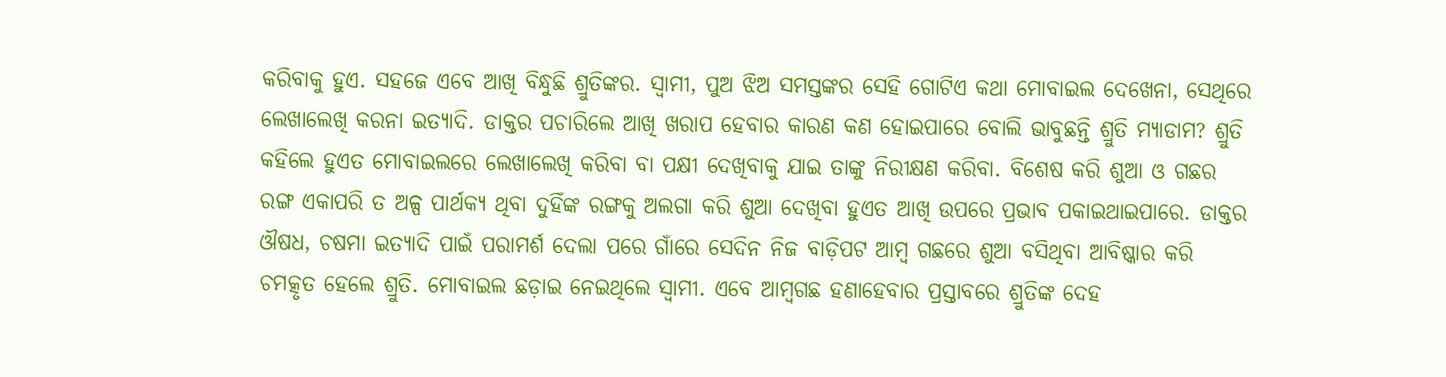କରିବାକୁ ହୁଏ. ସହଜେ ଏବେ ଆଖି ବିନ୍ଧୁଛି ଶ୍ରୁତିଙ୍କର. ସ୍ୱାମୀ, ପୁଅ ଝିଅ ସମସ୍ତଙ୍କର ସେହି ଗୋଟିଏ କଥା ମୋବାଇଲ ଦେଖେନା, ସେଥିରେ ଲେଖାଲେଖି କରନା ଇତ୍ୟାଦି. ଡାକ୍ତର ପଚାରିଲେ ଆଖି ଖରାପ ହେବାର କାରଣ କଣ ହୋଇପାରେ ବୋଲି ଭାବୁଛନ୍ତି ଶ୍ରୁତି ମ୍ୟାଡାମ? ଶ୍ରୁତି କହିଲେ ହୁଏତ ମୋବାଇଲରେ ଲେଖାଲେଖି କରିବା ବା ପକ୍ଷୀ ଦେଖିବାକୁ ଯାଇ ତାଙ୍କୁ ନିରୀକ୍ଷଣ କରିବା. ବିଶେଷ କରି ଶୁଆ ଓ ଗଛର ରଙ୍ଗ ଏକାପରି ତ ଅଳ୍ପ ପାର୍ଥକ୍ୟ ଥିବା ଦୁହିଁଙ୍କ ରଙ୍ଗକୁ ଅଲଗା କରି ଶୁଆ ଦେଖିବା ହୁଏତ ଆଖି ଉପରେ ପ୍ରଭାବ ପକାଇଥାଇପାରେ. ଡାକ୍ତର ଔଷଧ, ଚଷମା ଇତ୍ୟାଦି ପାଇଁ ପରାମର୍ଶ ଦେଲା ପରେ ଗାଁରେ ସେଦିନ ନିଜ ବାଡ଼ିପଟ ଆମ୍ବ ଗଛରେ ଶୁଆ ବସିଥିବା ଆବିଷ୍କାର କରି ଚମତ୍କୃତ ହେଲେ ଶ୍ରୁତି. ମୋବାଇଲ ଛଡ଼ାଇ ନେଇଥିଲେ ସ୍ୱାମୀ. ଏବେ ଆମ୍ବଗଛ ହଣାହେବାର ପ୍ରସ୍ତାବରେ ଶ୍ରୁତିଙ୍କ ଦେହ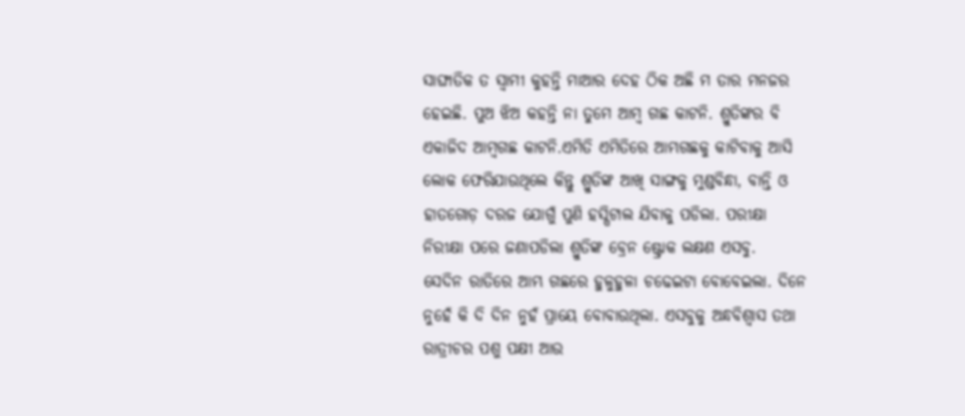ସାଙ୍ଘାତିକ ତ ସ୍ୱାମୀ କୁହନ୍ତି ମାଆର ଦେହ ଠିକ ଅଛି ମ ତାର ମନଜର ହେଇଛି. ପୁଅ ଝିଅ କହନ୍ତି ନା ତୁମେ ଆମ୍ବ ଗଛ କାଟନି. ଶ୍ରୁତିଙ୍କର ବି ଏକାଜିଦ ଆମ୍ବଗଛ କାଟନି.ଏମିତି ଏମିତିରେ ଆମ୍ଭଗଛକୁ କାଟିବାକୁ ଆସି ଲୋକ ଫେରିଯାଉଥିଲେ କିନ୍ତୁ ଶ୍ରୁତିଙ୍କ ଆଖି ସାଙ୍ଗକୁ ମୁଣ୍ଡବିନ୍ଧା, ବାନ୍ତି ଓ ହାତଗୋଡ଼ ଦରଜ ଯୋଗୁଁ ପୁଣି ହସ୍ପିଟାଲ ଯିବାକୁ ପଡିଲା. ପରୀକ୍ଷା ନିରୀକ୍ଷା ପରେ ଜଣାପଡିଲା ଶ୍ରୁତିଙ୍କ ବ୍ରେନ ଷ୍ଟ୍ରୋକ ଲକ୍ଷଣ ଏସବୁ.
ସେଦିନ ରାତିରେ ଆମ୍ଭ ଗଛରେ ହୁଳୁହୁଳା ଚଢେଇଟା ବୋବେଇଲା. ଦିନେ ନୁହେଁ କି ଦି ଦିନ ନୁହଁ ପ୍ରାୟେ ବୋବାଉଥିଲା. ଏସବୁକୁ ଅନ୍ଧବିଶ୍ୱାସ ତଥା ରାତ୍ରୀଚର ପଶୁ ପକ୍ଷୀ ଆଉ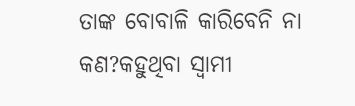ତାଙ୍କ ବୋବାଳି କାରିବେନି ନା କଣ?କହୁଥିବା ସ୍ୱାମୀ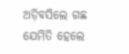ଅଡ଼ିବସିଲେ ଗଛ ଯେମିତି ହେଲେ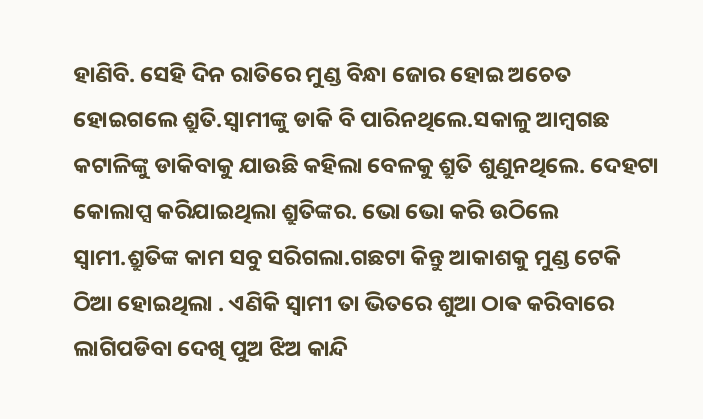ହାଣିବି. ସେହି ଦିନ ରାତିରେ ମୁଣ୍ଡ ବିନ୍ଧା ଜୋର ହୋଇ ଅଚେତ ହୋଇଗଲେ ଶ୍ରୁତି.ସ୍ୱାମୀଙ୍କୁ ଡାକି ବି ପାରିନଥିଲେ.ସକାଳୁ ଆମ୍ବଗଛ କଟାଳିଙ୍କୁ ଡାକିବାକୁ ଯାଉଛି କହିଲା ବେଳକୁ ଶ୍ରୁତି ଶୁଣୁନଥିଲେ. ଦେହଟା କୋଲାପ୍ସ କରିଯାଇଥିଲା ଶ୍ରୁତିଙ୍କର. ଭୋ ଭୋ କରି ଉଠିଲେ ସ୍ୱାମୀ.ଶ୍ରୁତିଙ୍କ କାମ ସବୁ ସରିଗଲା.ଗଛଟା କିନ୍ତୁ ଆକାଶକୁ ମୁଣ୍ଡ ଟେକି ଠିଆ ହୋଇଥିଲା . ଏଣିକି ସ୍ୱାମୀ ତା ଭିତରେ ଶୁଆ ଠାଵ କରିବାରେ ଲାଗିପଡିବା ଦେଖି ପୁଅ ଝିଅ କାନ୍ଦି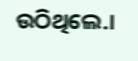ଉଠିଥିଲେ.।